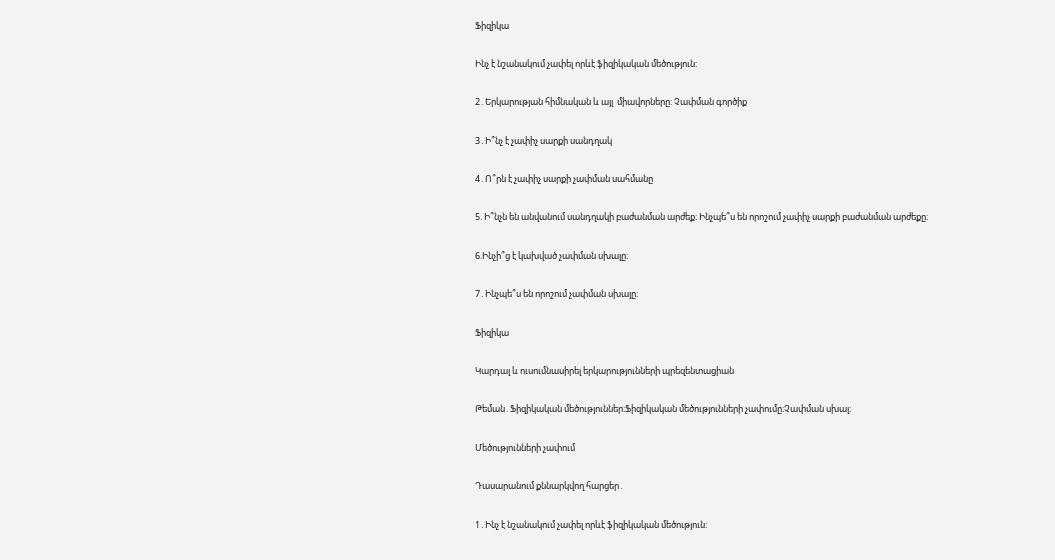Ֆիզիկա

Ինչ է նշանակում չափել որևէ ֆիզիկական մեծություն:

2․Երկարության հիմնական և այլ  միավորները: Չափման գործիք

3․Ի՞նչ է չափիչ սարքի սանդղակ

4․Ո՞րն է չափիչ սարքի չափման սահմանը

5. Ի՞նչն են անվանում սանդղակի բաժանման արժեք։ Ինչպե՞ս են որոշում չափիչ սարքի բաժանման արժեքը։

6.Ինչի՞ց է կախված չափման սխալը։

7․Ինչպե՞ս են որոշում չափման սխալը։

Ֆիզիկա

Կարդալ և ուսումնասիրել երկարությունների պրեզենտացիան

Թեման․Ֆիզիկական մեծություններ։Ֆիզիկական մեծությունների չափումը։Չափման սխալ։

Մեծությունների չափում

Դասարանում քննարկվող հարցեր․

1․Ինչ է նշանակում չափել որևէ ֆիզիկական մեծություն: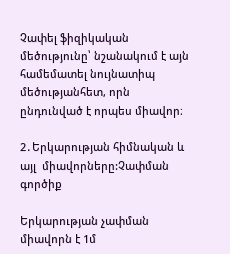Չափել ֆիզիկական մեծությունը՝ նշանակում է այն համեմատել նույնատիպ մեծությանհետ, որն ընդունված է որպես միավոր։

2․Երկարության հիմնական և այլ  միավորները:Չափման գործիք

Երկարության չափման միավորն է 1մ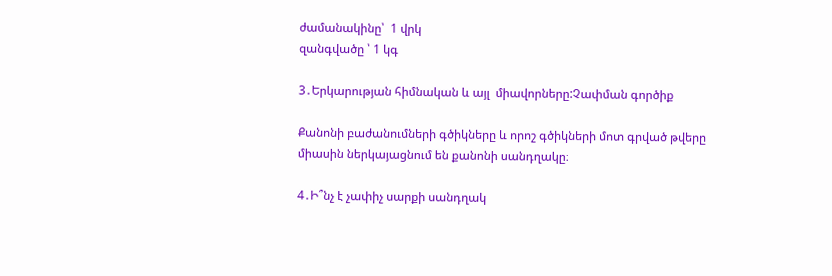ժամանակինը՝  1 վրկ
զանգվածը ՝ 1 կգ

3․Երկարության հիմնական և այլ  միավորները:Չափման գործիք

Քանոնի բաժանումների գծիկները և որոշ գծիկների մոտ գրված թվերը միասին ներկայացնում են քանոնի սանդղակը։

4․Ի՞նչ է չափիչ սարքի սանդղակ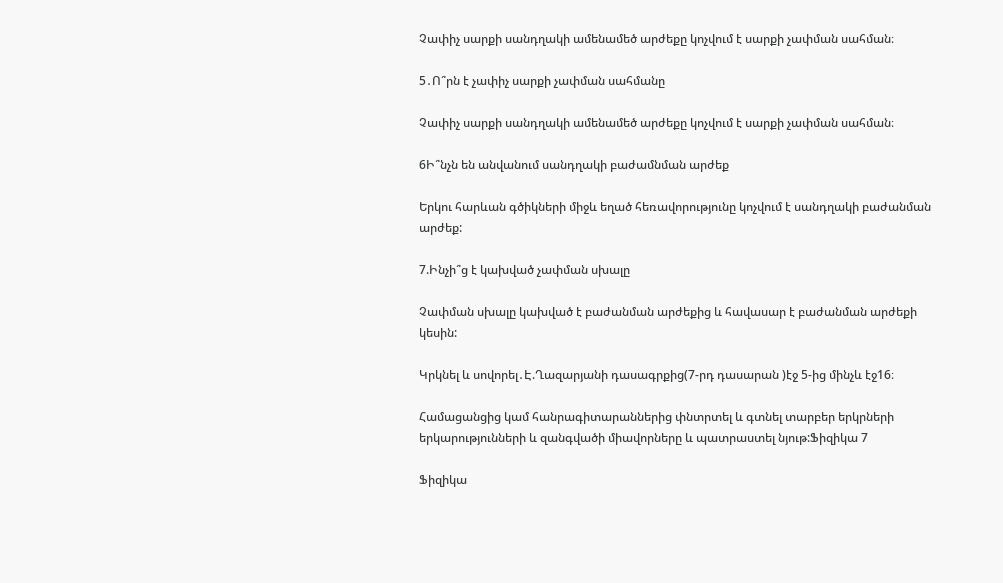Չափիչ սարքի սանդղակի ամենամեծ արժեքը կոչվում է սարքի չափման սահման։

5․Ո՞րն է չափիչ սարքի չափման սահմանը

Չափիչ սարքի սանդղակի ամենամեծ արժեքը կոչվում է սարքի չափման սահման։

6Ի՞նչն են անվանում սանդղակի բաժամնման արժեք

Երկու հարևան գծիկների միջև եղած հեռավորությունը կոչվում է սանդղակի բաժանման արժեք:

7.Ինչի՞ց է կախված չափման սխալը

Չափման սխալը կախված է բաժանման արժեքից և հավասար է բաժանման արժեքի կեսին:

Կրկնել և սովորել․Է.Ղազարյանի դասագրքից(7-րդ դասարան )էջ 5-ից մինչև էջ16։

Համացանցից կամ հանրագիտարաններից փնտրտել և գտնել տարբեր երկրների երկարությունների և զանգվածի միավորները և պատրաստել նյութ:Ֆիզիկա 7

Ֆիզիկա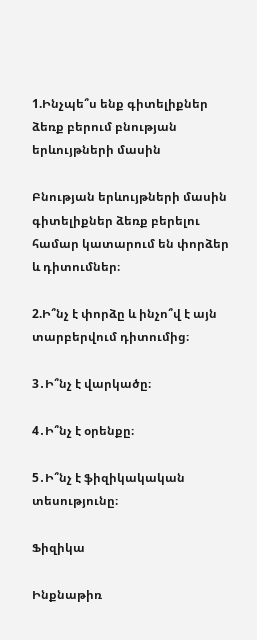1.Ինչպե՞ս ենք գիտելիքներ ձեռք բերում բնության երևույթների մասին

Բնության երևույթների մասին գիտելիքներ ձեռք բերելու համար կատարում են փորձեր և դիտումներ։

2.Ի՞նչ է փորձը և ինչո՞վ է այն տարբերվում դիտումից։

3․Ի՞նչ է վարկածը։

4․Ի՞նչ է օրենքը։

5․Ի՞նչ է ֆիզիկակական տեսությունը։

Ֆիզիկա

Ինքնաթիռ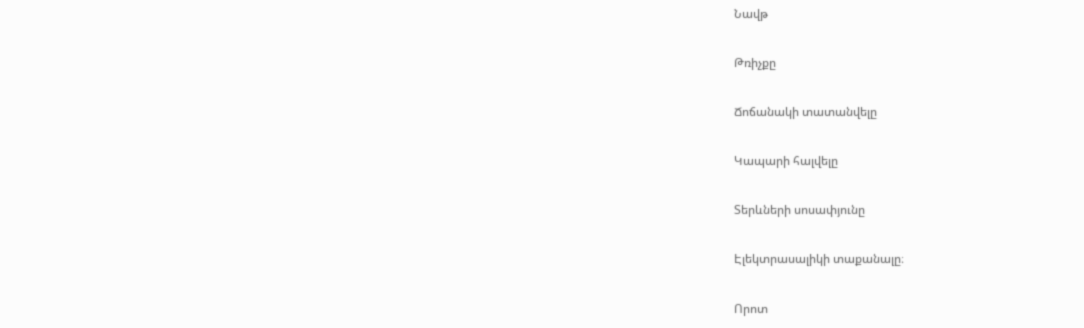Նավթ

Թռիչքը

Ճոճանակի տատանվելը

Կապարի հալվելը

Տերևների սոսափյունը

Էլեկտրասալիկի տաքանալը։

Որոտ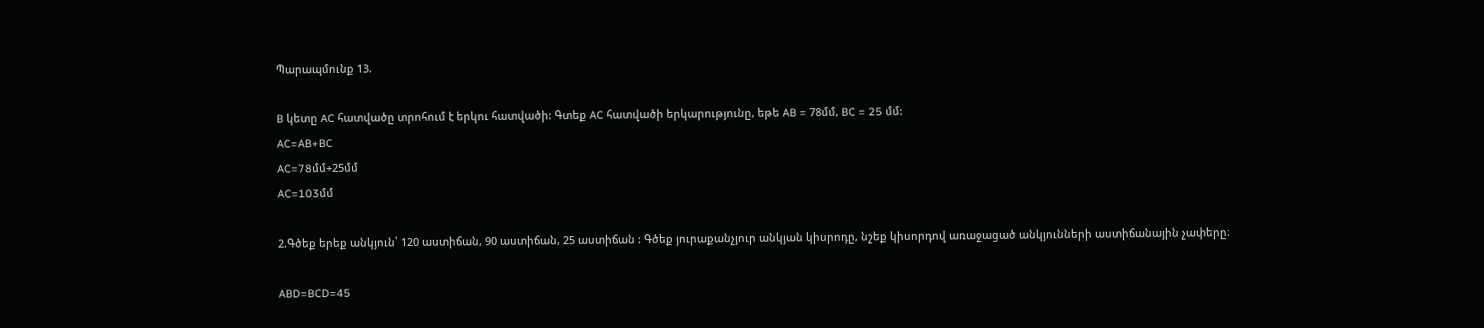Պարապմունք 13.

B կետը AC հատվածը տրոհում է երկու հատվածի: Գտեք AC հատվածի երկարությունը, եթե AB = 78մմ, BC = 25 մմ:
AC=AB+BC
AC=78մմ+25մմ
AC=103մմ

2.Գծեք երեք անկյուն՝ 120 աստիճան, 90 աստիճան, 25 աստիճան : Գծեք յուրաքանչյուր անկյան կիսրոդը, նշեք կիսորդով առաջացած անկյունների աստիճանային չափերը։

ABD=BCD=45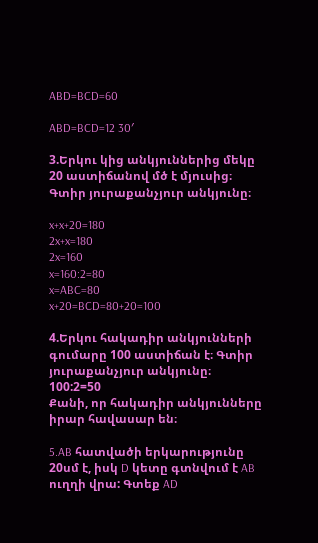ABD=BCD=60

ABD=BCD=12 30′

3.Երկու կից անկյուններից մեկը 20 աստիճանով մծ է մյուսից։ Գտիր յուրաքանչյուր անկյունը։

x+x+20=180
2x+x=180
2x=160
x=160:2=80
x=ABC=80
x+20=BCD=80+20=100

4.Երկու հակադիր անկյունների գումարը 100 աստիճան է։ Գտիր յուրաքանչյուր անկյունը։
100:2=50
Քանի, որ հակադիր անկյունները իրար հավասար են։

5.AB հատվածի երկարությունը 20սմ է, իսկ D կետը գտնվում է AB ուղղի վրա: Գտեք AD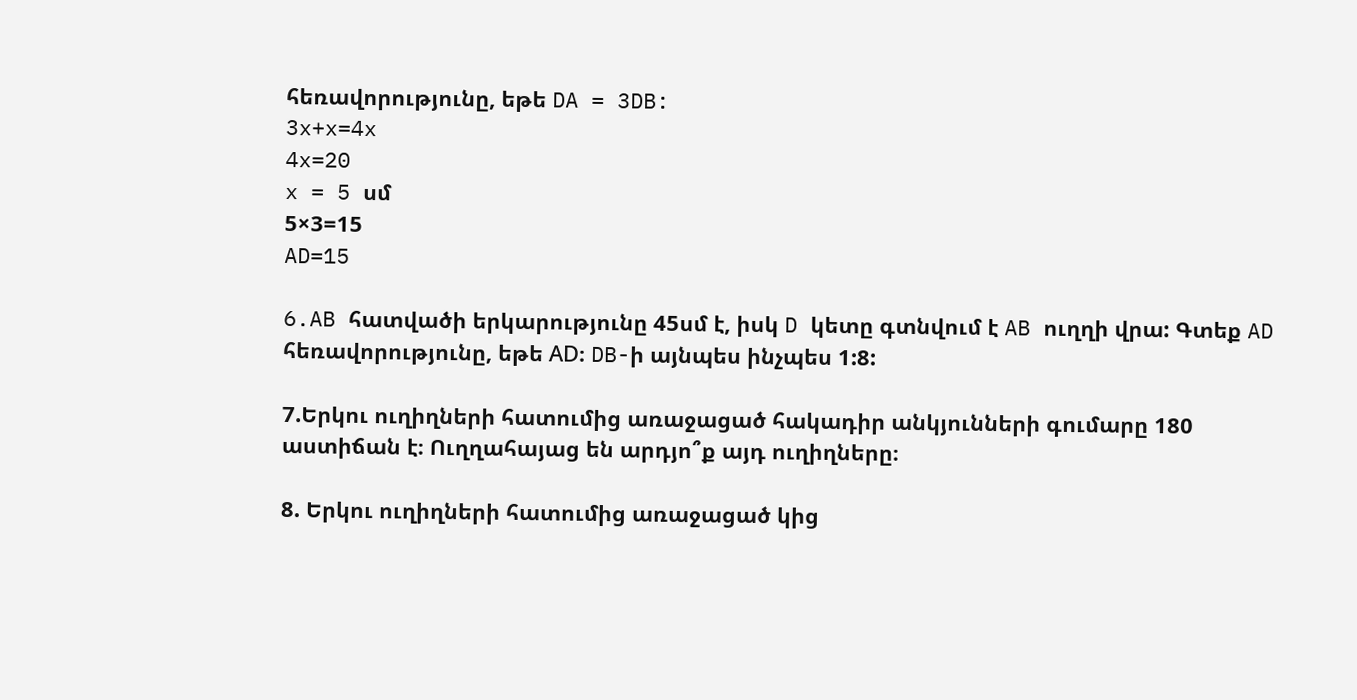հեռավորությունը, եթե DA = 3DB:
3x+x=4x
4x=20
x = 5 սմ
5×3=15
AD=15

6.AB հատվածի երկարությունը 45սմ է, իսկ D կետը գտնվում է AB ուղղի վրա: Գտեք AD հեռավորությունը, եթե АD։ DB-ի այնպես ինչպես 1:8:

7.Երկու ուղիղների հատումից առաջացած հակադիր անկյունների գումարը 180 աստիճան է։ Ուղղահայաց են արդյո՞ք այդ ուղիղները։

8. Երկու ուղիղների հատումից առաջացած կից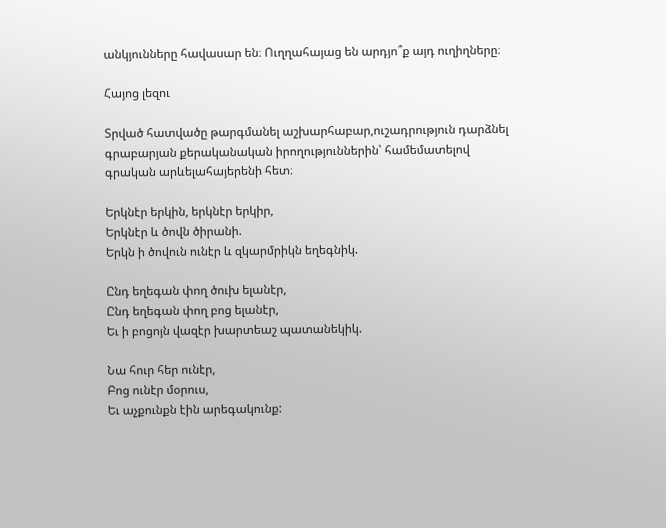անկյունները հավասար են։ Ուղղահայաց են արդյո՞ք այդ ուղիղները։

Հայոց լեզու

Տրված հատվածը թարգմանել աշխարհաբար,ուշադրություն դարձնել գրաբարյան քերականական իրողություններին՝ համեմատելով գրական արևելահայերենի հետ։

Երկնէր երկին, երկնէր երկիր,
Երկնէր և ծովն ծիրանի.
Երկն ի ծովուն ունէր և զկարմրիկն եղեգնիկ.

Ընդ եղեգան փող ծուխ ելանէր,
Ընդ եղեգան փող բոց ելանէր,
Եւ ի բոցոյն վազէր խարտեաշ պատանեկիկ.

Նա հուր հեր ունէր,
Բոց ունէր մօրուս,
Եւ աչքունքն էին արեգակունք: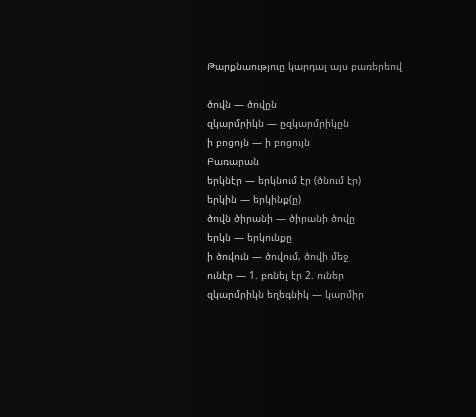Թարքնաություը կարդալ այս բառերեով

ծովն — ծովըն
զկարմրիկն — ըզկարմրիկըն
ի բոցոյն — ի բոցույն
Բառարան
երկնէր — երկնում էր (ծնում էր)
երկին — երկինք(ը)
ծովն ծիրանի — ծիրանի ծովը
երկն — երկունքը
ի ծովուն — ծովում, ծովի մեջ
ունէր — 1. բռնել էր 2. ուներ
զկարմրիկն եղեգնիկ — կարմիր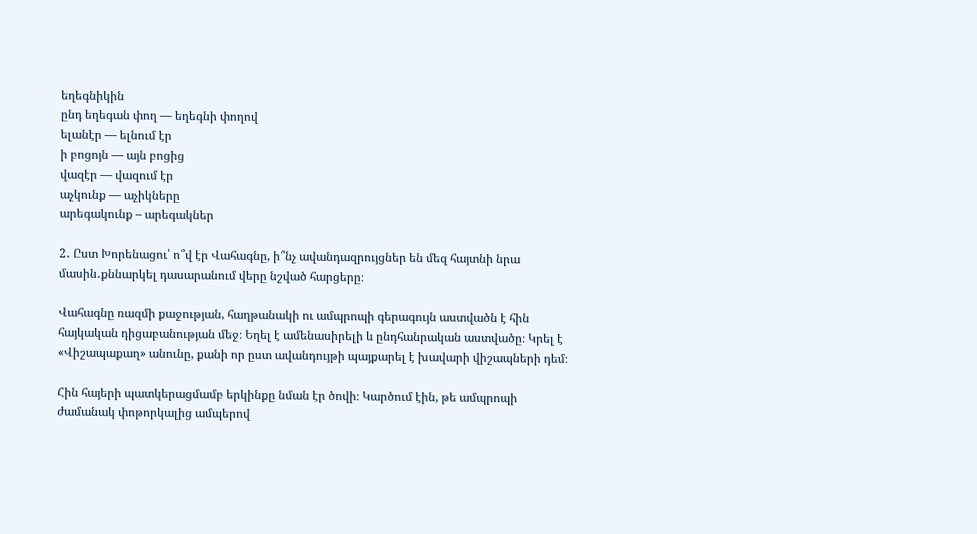եղեգնիկին
ընդ եղեգան փող — եղեգնի փողով
ելանէր — ելնում էր
ի բոցոյն — այն բոցից
վազէր — վազում էր
աչկունք — աչիկները
արեգակունք – արեգակներ

2․ Ըստ Խորենացու՝ ո՞վ էր Վահագնը, ի՞նչ ավանդազրույցներ են մեզ հայտնի նրա մասին․քննարկել դասարանում վերը նշված հարցերը։

Վահագնը ռազմի քաջության, հաղթանակի ու ամպրոպի գերագույն աստվածն է հին հայկական դիցաբանության մեջ։ Եղել է ամենասիրելի և ընդհանրական աստվածը։ Կրել է «Վիշապաքաղ» անունը, քանի որ ըստ ավանդույթի պայքարել է խավարի վիշապների դեմ։

Հին հայերի պատկերացմամբ երկինքը նման էր ծովի։ Կարծում էին, թե ամպրոպի ժամանակ փոթորկալից ամպերով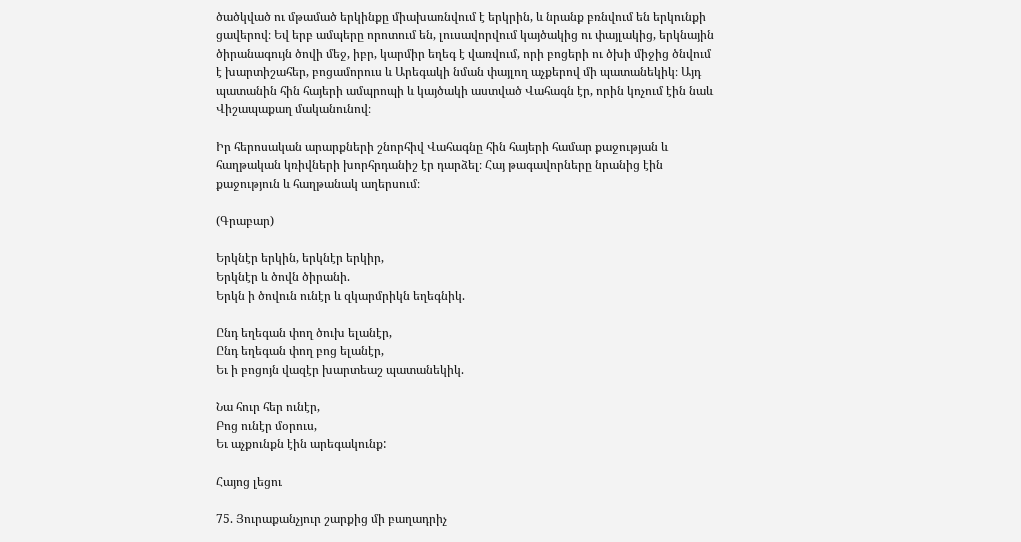ծածկված ու մթամած երկինքը միախառնվում է երկրին, և նրանք բռնվում են երկունքի ցավերով։ Եվ երբ ամպերը որոտում են, լուսավորվում կայծակից ու փայլակից, երկնային ծիրանագույն ծովի մեջ, իբր, կարմիր եղեգ է վառվում, որի բոցերի ու ծխի միջից ծնվում է խարտիշահեր, բոցամորուս և Արեգակի նման փայլող աչքերով մի պատանեկիկ։ Այդ պատանին հին հայերի ամպրոպի և կայծակի աստված Վահագն էր, որին կոչում էին նաև Վիշապաքաղ մականունով։

Իր հերոսական արարքների շնորհիվ Վահագնը հին հայերի համար քաջության և հաղթական կռիվների խորհրդանիշ էր դարձել։ Հայ թագավորները նրանից էին քաջություն և հաղթանակ աղերսում։

(Գրաբար)

Երկնէր երկին, երկնէր երկիր,
Երկնէր և ծովն ծիրանի.
Երկն ի ծովուն ունէր և զկարմրիկն եղեգնիկ.

Ընդ եղեգան փող ծուխ ելանէր,
Ընդ եղեգան փող բոց ելանէր,
Եւ ի բոցոյն վազէր խարտեաշ պատանեկիկ.

Նա հուր հեր ունէր,
Բոց ունէր մօրուս,
Եւ աչքունքն էին արեգակունք:

Հայոց լեցու

75. Յուրաքանչյուր շարքից մի բաղադրիչ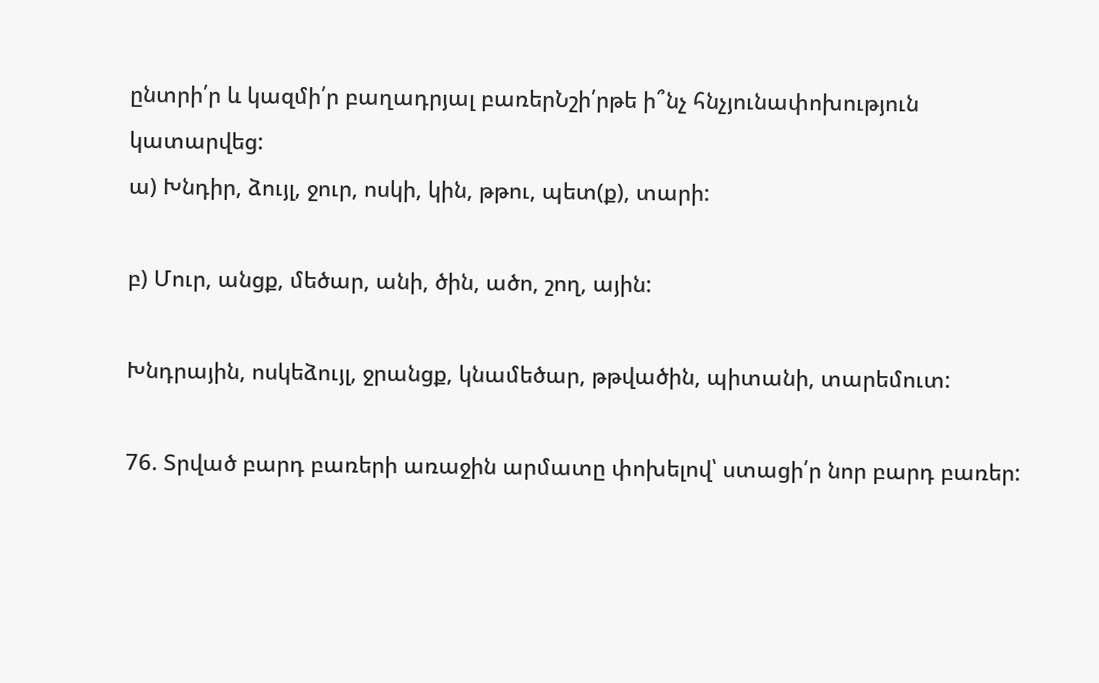ընտրի՛ր և կազմի՛ր բաղադրյալ բառերՆշի՛րթե ի՞նչ հնչյունափոխություն կատարվեց:
ա) Խնդիր, ձույլ, ջուր, ոսկի, կին, թթու, պետ(ք), տարի:

բ) Մուր, անցք, մեծար, անի, ծին, ածո, շող, ային:

Խնդրային, ոսկեձույլ, ջրանցք, կնամեծար, թթվածին, պիտանի, տարեմուտ:

76. Տրված բարդ բառերի առաջին արմատը փոխելով՝ ստացի՛ր նոր բարդ բառեր: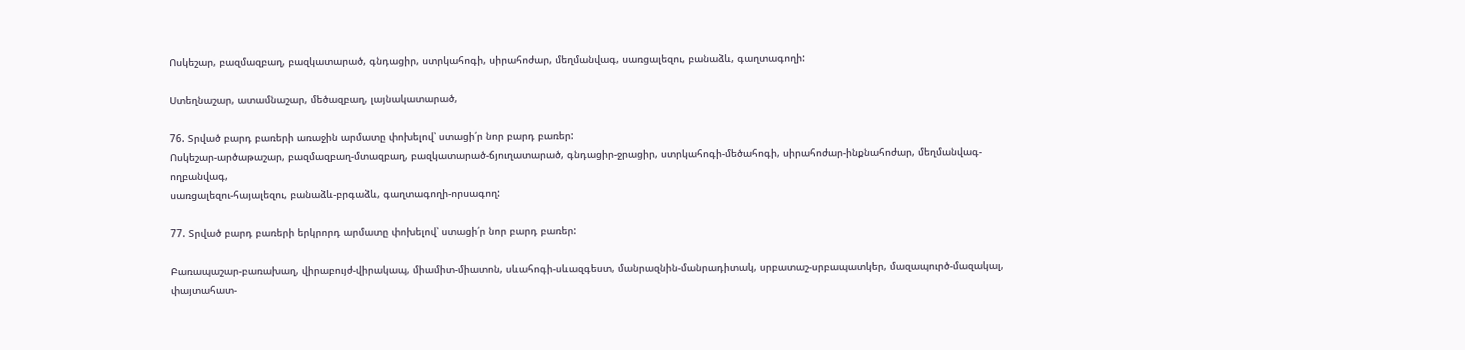Ոսկեշար, բազմազբաղ, բազկատարած, գնդացիր, ստրկահոգի, սիրահոժար, մեղմանվագ, սառցալեզու, բանաձև, գաղտագողի:

Ստեղնաշար, ատամնաշար, մեծազբաղ, լայնակատարած,

76. Տրված բարդ բառերի առաջին արմատը փոխելով՝ ստացի՛ր նոր բարդ բառեր:
Ոսկեշար-արծաթաշար, բազմազբաղ-մտազբաղ, բազկատարած-ճյուղատարած, գնդացիր-ջրացիր, ստրկահոգի-մեծահոգի, սիրահոժար-ինքնահոժար, մեղմանվագ-ողբանվագ,
սառցալեզու-հայալեզու, բանաձև-բրգաձև, գաղտագողի-որսագող:

77. Տրված բարդ բառերի երկրորդ արմատը փոխելով՝ ստացի՛ր նոր բարդ բառեր:

Բառապաշար-բառախաղ, վիրաբույժ-վիրակապ, միամիտ-միատոն, սևահոգի-սևազգեստ, մանրազնին-մանրադիտակ, սրբատաշ-սրբապատկեր, մազապուրծ-մազակալ,
փայտահատ-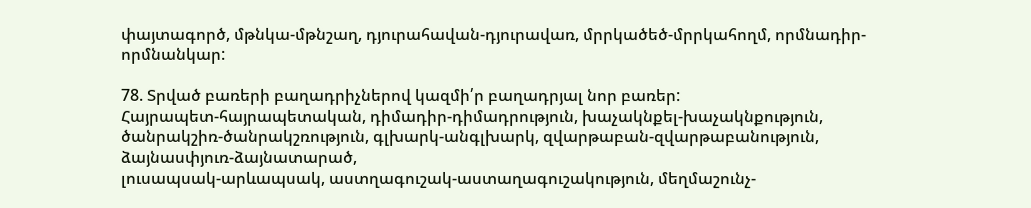փայտագործ, մթնկա-մթնշաղ, դյուրահավան-դյուրավառ, մրրկածեծ-մրրկահողմ, որմնադիր-որմնանկար:

78. Տրված բառերի բաղադրիչներով կազմի՛ր բաղադրյալ նոր բառեր:
Հայրապետ-հայրապետական, դիմադիր-դիմադրություն, խաչակնքել-խաչակնքություն, ծանրակշիռ-ծանրակշռություն, գլխարկ-անգլխարկ, զվարթաբան-զվարթաբանություն, ձայնասփյուռ-ձայնատարած,
լուսապսակ-արևապսակ, աստղագուշակ-աստաղագուշակություն, մեղմաշունչ-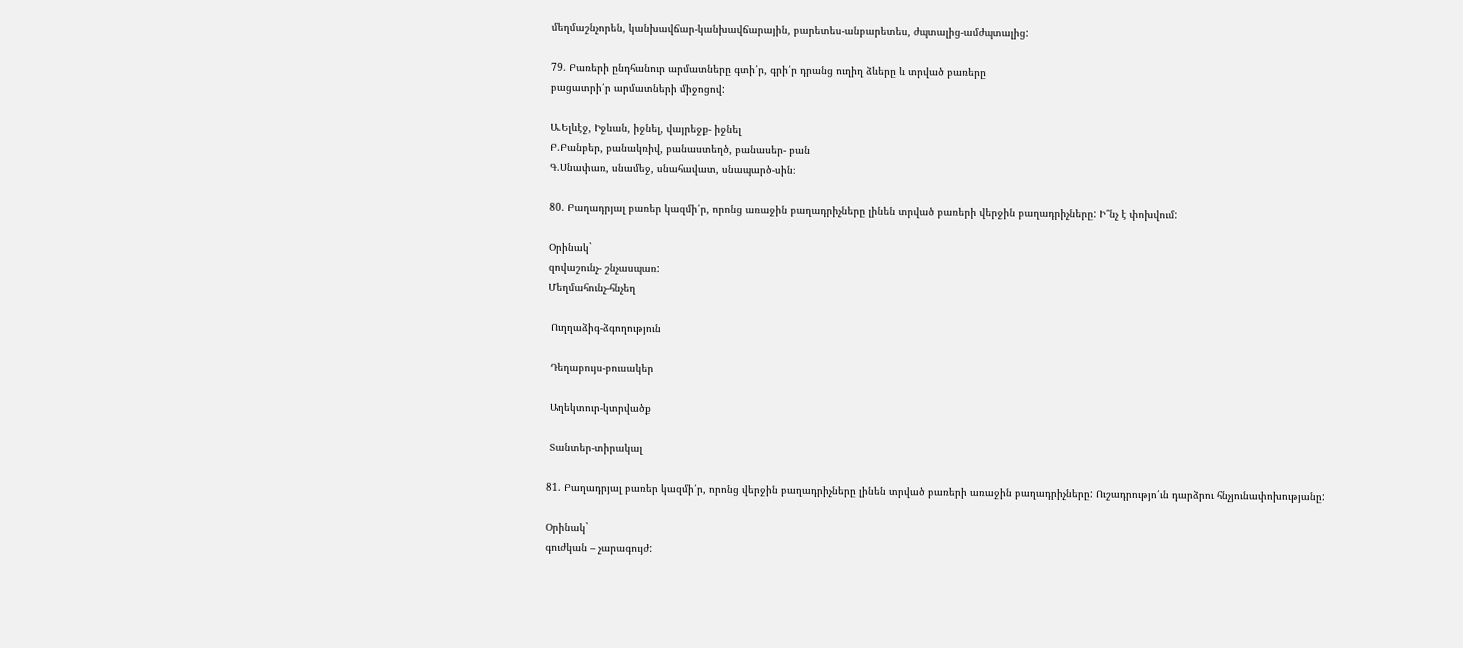մեղմաշնչորեն, կանխավճար-կանխավճարային, բարետես-անբարետես, ժպտալից-ամժպտալից:

79. Բառերի ընդհանուր արմատները գտի՛ր, գրի՛ր դրանց ուղիղ ձևերը և տրված բառերը
բացատրի՛ր արմատների միջոցով:

Ա.Ելևէջ, Իջևան, իջնել, վայրեջք- իջնել
Բ.Բանբեր, բանակռիվ, բանաստեղծ, բանասեր- բան
Գ.Սնափառ, սնամեջ, սնահավատ, սնապարծ-սին։

80. Բաղադրյալ բառեր կազմի՛ր, որոնց առաջին բաղադրիչները լինեն տրված բառերի վերջին բաղադրիչները: Ի՞նչ է փոխվում:

Օրինակ`
զովաշունչ- շնչասպառ:
Մեղմահունչ-հնչեղ

 Ուղղաձիգ-ձգողություն

 Դեղաբույս-բուսակեր

 Աղեկտուր-կտրվածք

 Տանտեր-տիրակալ

81. Բաղադրյալ բառեր կազմի՛ր, որոնց վերջին բաղադրիչները լինեն տրված բառերի առաջին բաղադրիչները: Ուշադրությո՛ւն դարձրու հնչյունափոխությանը:

Օրինակ`
գուժկան – չարագույժ: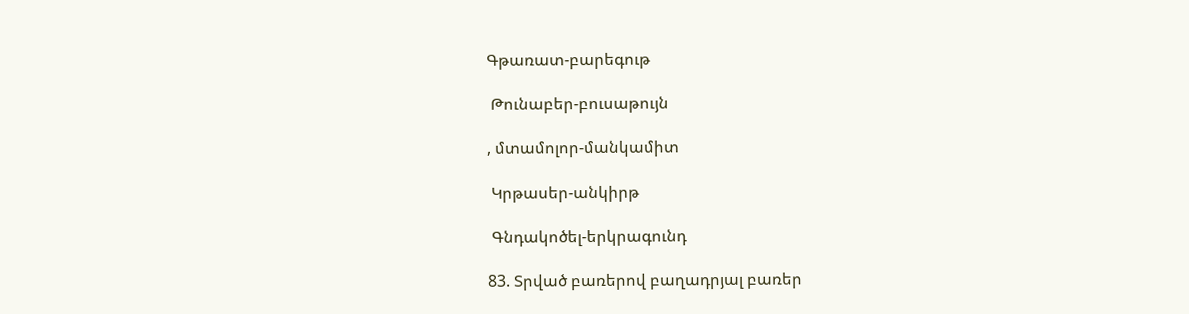Գթառատ-բարեգութ

 Թունաբեր-բուսաթույն

, մտամոլոր-մանկամիտ

 Կրթասեր-անկիրթ

 Գնդակոծել-երկրագունդ

83. Տրված բառերով բաղադրյալ բառեր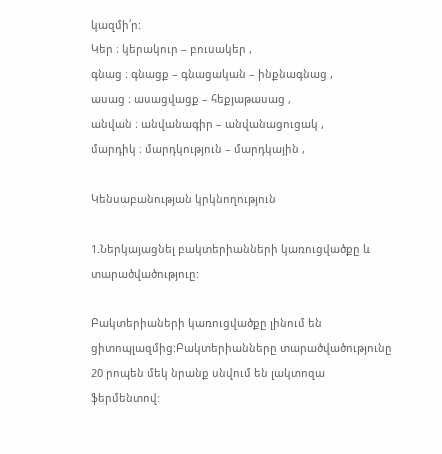կազմի՛ր:
Կեր ։ կերակուր – բուսակեր ,
գնաց ։ գնացք – գնացական – ինքնագնաց ,
ասաց ։ ասացվացք – հեքյաթասաց ,
անվան ։ անվանագիր – անվանացուցակ ,
մարդիկ ։ մարդկություն – մարդկային ,

Կենսաբանության կրկնողություն

1.Ներկայացնել բակտերիանների կառուցվածքը և տարածվածություը:

Բակտերիաների կառուցվածքը լինում են ցիտոպլազմից:Բակտերիանները տարածվածությունը 20 րոպեն մեկ նրանք սնվում են լակտոզա ֆերմենտով: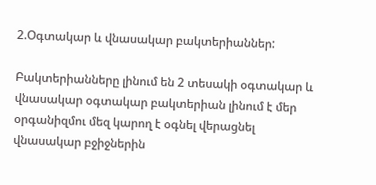2.Օգտակար և վնասակար բակտերիաններ:

Բակտերիանները լինում են 2 տեսակի օգտակար և վնասակար օգտակար բակտերիան լինում է մեր օրգանիզմու մեզ կարող է օգնել վերացնել վնասակար բջիջներին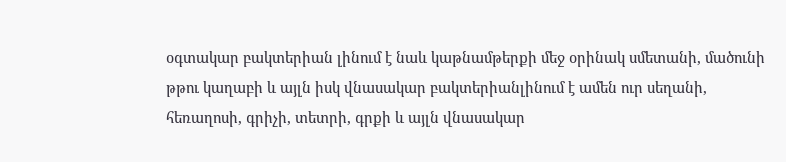օգտակար բակտերիան լինում է նաև կաթնամթերքի մեջ օրինակ սմետանի, մածունի թթու կաղաբի և այլն իսկ վնասակար բակտերիանլինում է ամեն ուր սեղանի, հեռաղոսի, գրիչի, տետրի, գրքի և այլն վնասակար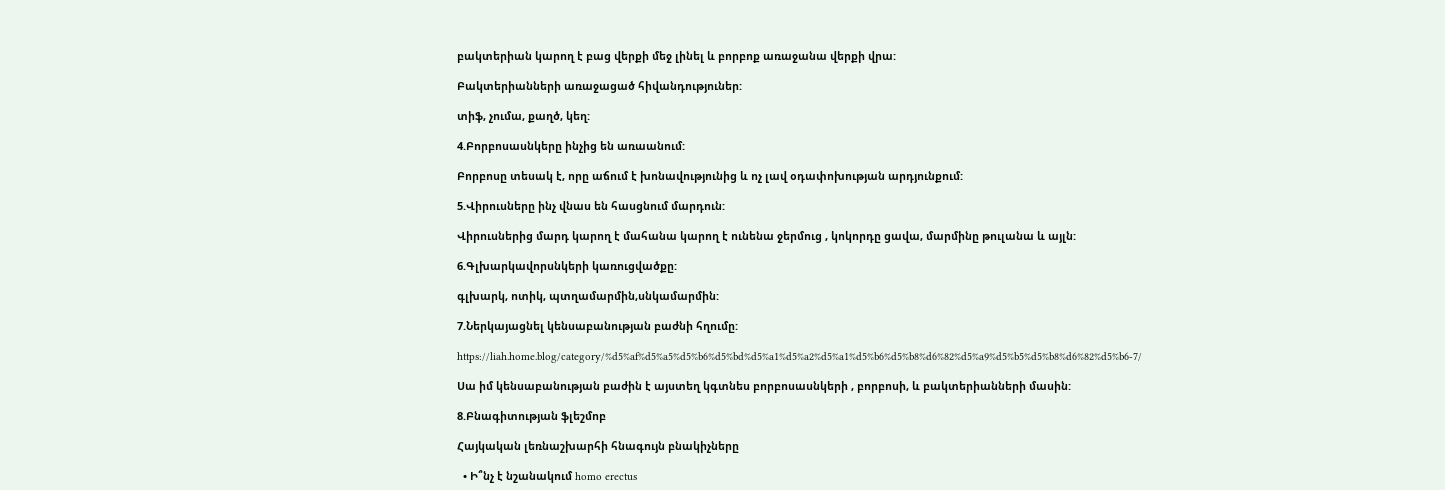բակտերիան կարող է բաց վերքի մեջ լինել և բորբոք առաջանա վերքի վրա:

Բակտերիանների առաջացած հիվանդություներ:

տիֆ, չումա, քաղծ, կեղ:

4.Բորբոսասնկերը ինչից են առաանում:

Բորբոսը տեսակ է, որը աճում է խոնավությունից և ոչ լավ օդափոխության արդյունքում:

5.Վիրուսները ինչ վնաս են հասցնում մարդուն:

Վիրուսներից մարդ կարող է մահանա կարող է ունենա ջերմուց , կոկորդը ցավա, մարմինը թուլանա և այլն:

6.Գլխարկավորսնկերի կառուցվածքը:

գլխարկ, ոտիկ, պտղամարմին,սնկամարմին:

7.Ներկայացնել կենսաբանության բաժնի հղումը:

https://liah.home.blog/category/%d5%af%d5%a5%d5%b6%d5%bd%d5%a1%d5%a2%d5%a1%d5%b6%d5%b8%d6%82%d5%a9%d5%b5%d5%b8%d6%82%d5%b6-7/

Սա իմ կենսաբանության բաժին է այստեղ կգտնես բորբոսասնկերի , բորբոսի, և բակտերիանների մասին:

8.Բնագիտության ֆլեշմոբ

Հայկական լեռնաշխարհի հնագույն բնակիչները

  • Ի՞նչ է նշանակում homo erectus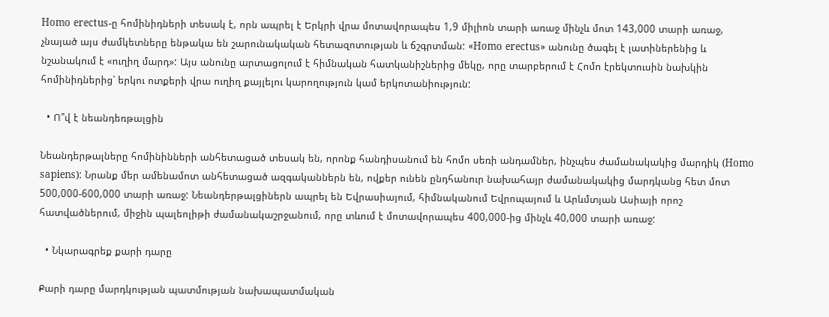Homo erectus-ը հոմինիդների տեսակ է, որն ապրել է Երկրի վրա մոտավորապես 1,9 միլիոն տարի առաջ մինչև մոտ 143,000 տարի առաջ, չնայած այս ժամկետները ենթակա են շարունակական հետազոտության և ճշգրտման: «Homo erectus» անունը ծագել է լատիներենից և նշանակում է «ուղիղ մարդ»: Այս անունը արտացոլում է հիմնական հատկանիշներից մեկը, որը տարբերում է Հոմո էրեկտուսին նախկին հոմինիդներից՝ երկու ոտքերի վրա ուղիղ քայլելու կարողություն կամ երկոտանիություն:

  • Ո՞վ է նեանդեռթալցին

Նեանդերթալները հոմինինների անհետացած տեսակ են, որոնք հանդիսանում են հոմո սեռի անդամներ, ինչպես ժամանակակից մարդիկ (Homo sapiens): Նրանք մեր ամենամոտ անհետացած ազգականներն են, ովքեր ունեն ընդհանուր նախահայր ժամանակակից մարդկանց հետ մոտ 500,000-600,000 տարի առաջ: Նեանդերթալցիներն ապրել են Եվրասիայում, հիմնականում Եվրոպայում և Արևմտյան Ասիայի որոշ հատվածներում, միջին պալեոլիթի ժամանակաշրջանում, որը տևում է մոտավորապես 400,000-ից մինչև 40,000 տարի առաջ:

  • Նկարագրեք քարի դարը

Քարի դարը մարդկության պատմության նախապատմական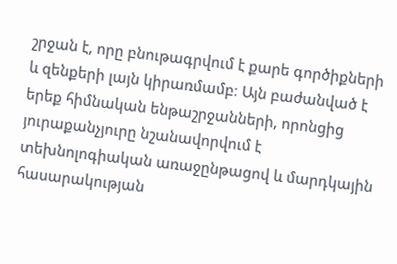շրջան է, որը բնութագրվում է քարե գործիքների և զենքերի լայն կիրառմամբ։ Այն բաժանված է երեք հիմնական ենթաշրջանների, որոնցից յուրաքանչյուրը նշանավորվում է տեխնոլոգիական առաջընթացով և մարդկային հասարակության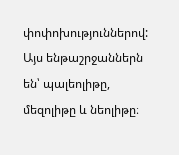փոփոխություններով: Այս ենթաշրջաններն են՝ պալեոլիթը, մեզոլիթը և նեոլիթը։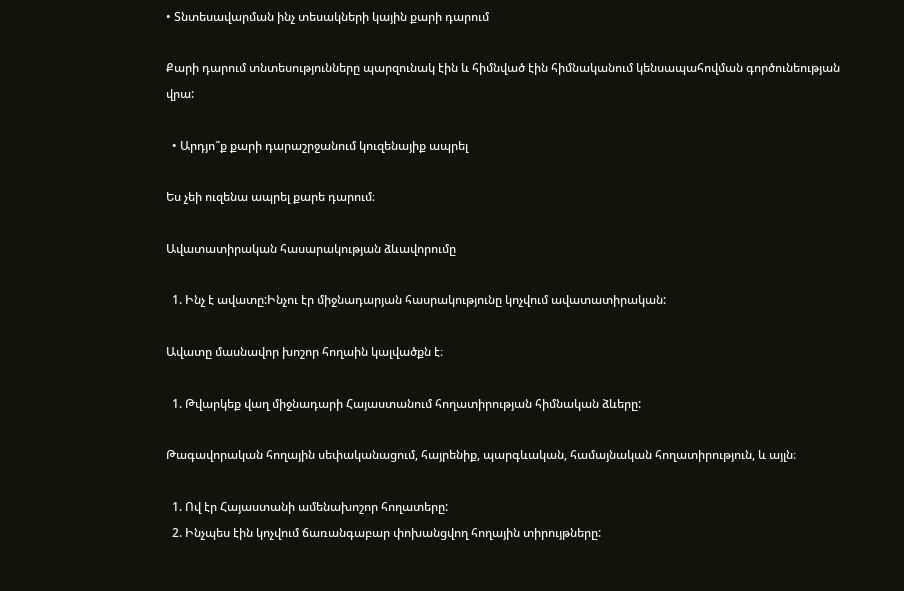• Տնտեսավարման ինչ տեսակների կային քարի դարում

Քարի դարում տնտեսությունները պարզունակ էին և հիմնված էին հիմնականում կենսապահովման գործունեության վրա:

  • Արդյո՞ք քարի դարաշրջանում կուզենայիք ապրել

Ես չեի ուզենա ապրել քարե դարում։

Ավատատիրական հասարակության ձևավորումը

  1. Ինչ է ավատը:Ինչու էր միջնադարյան հասրակությունը կոչվում ավատատիրական:

Ավատը մասնավոր խոշոր հողաին կալվածքն է։

  1. Թվարկեք վաղ միջնադարի Հայաստանում հողատիրության հիմնական ձևերը:

Թագավորական հողային սեփականացում, հայրենիք, պարգևական, համայնական հողատիրություն, և այլն։

  1. Ով էր Հայաստանի ամենախոշոր հողատերը:
  2. Ինչպես էին կոչվում ճառանգաբար փոխանցվող հողային տիրույթները: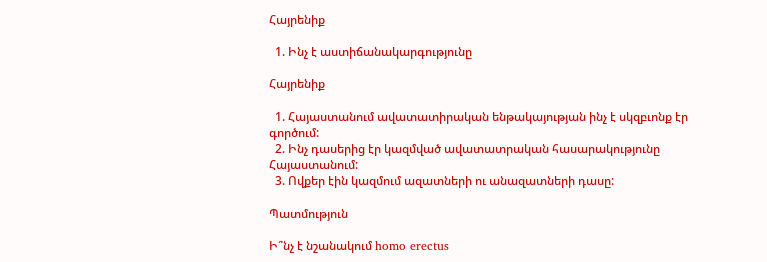Հայրենիք

  1. Ինչ է աստիճանակարգությունը

Հայրենիք

  1. Հայաստանում ավատատիրական ենթակայության ինչ է սկզբւոնք էր գործում:
  2. Ինչ դասերից էր կազմված ավատատրական հասարակությունը Հայաստանում:
  3. Ովքեր էին կազմում ազատների ու անազատների դասը:

Պատմություն

Ի՞նչ է նշանակում homo erectus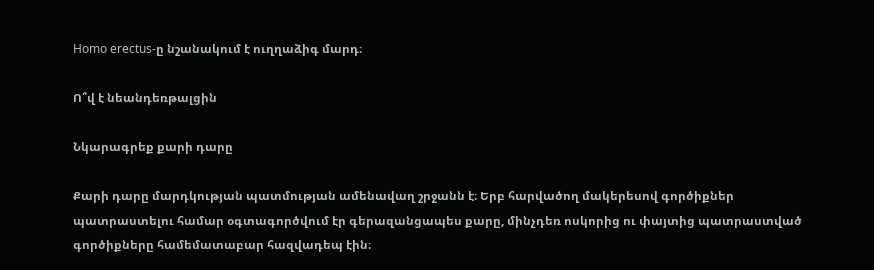Homo erectus-ը նշանակում է ուղղաձիգ մարդ։

Ո՞վ է նեանդեռթալցին

Նկարագրեք քարի դարը

Քարի դարը մարդկության պատմության ամենավաղ շրջանն է։ Երբ հարվածող մակերեսով գործիքներ պատրաստելու համար օգտագործվում էր գերազանցապես քարը, մինչդեռ ոսկորից ու փայտից պատրաստված գործիքները համեմատաբար հազվադեպ էին։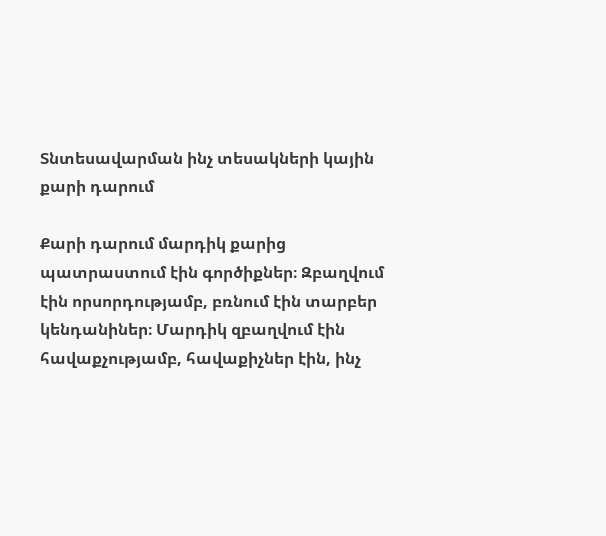Տնտեսավարման ինչ տեսակների կային քարի դարում

Քարի դարում մարդիկ քարից պատրաստում էին գործիքներ։ Զբաղվում էին որսորդությամբ, բռնում էին տարբեր կենդանիներ։ Մարդիկ զբաղվում էին հավաքչությամբ, հավաքիչներ էին, ինչ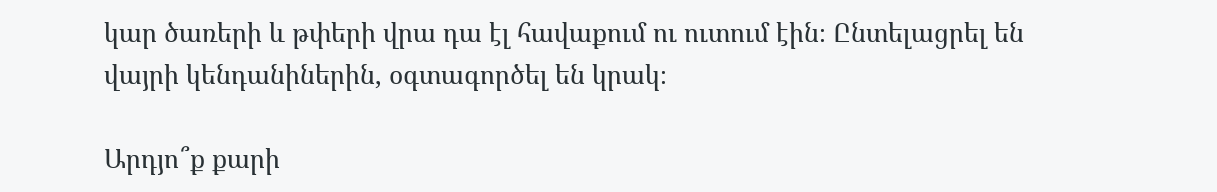կար ծառերի և թփերի վրա դա էլ հավաքում ու ուտում էին։ Ընտելացրել են վայրի կենդանիներին, օգտագործել են կրակ։

Արդյո՞ք քարի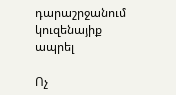դարաշրջանում կուզենայիք ապրել

Ոչ